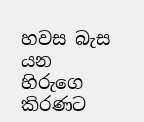හවස බැස යන
හිරුගෙ කිරණට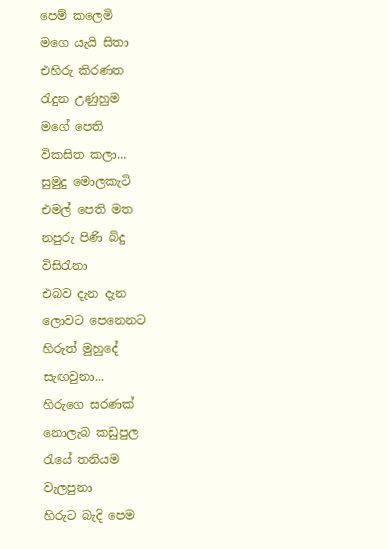පෙම් කලෙමි
මගෙ යැයි සිතා
එහිරු කිරණත
රැදුන උණුහුම
මගේ පෙති
විකසිත කලා...
සුමුදු මොලකැටි
එමල් පෙති මත
නපුරු පිණි බිදු
විසිරැනා
එබව දැන දැන
ලොවට පෙනෙනට
හිරුත් මුහුදේ
සැඟවුනා...
හිරුගෙ සරණක්
නොලැබ කඩුපුල
රැයේ තනියම
වැලපුනා
හිරුට බැදි පෙම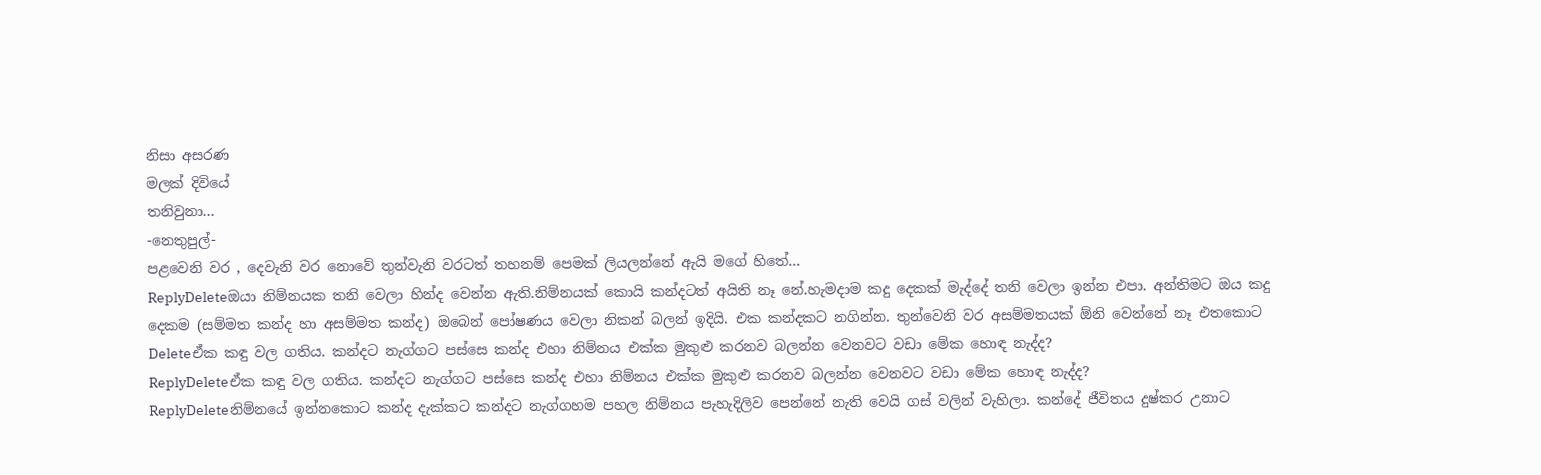නිසා අසරණ
මලක් දිවියේ
තනිවුනා...
-නෙතුපුල්-
පළවෙනි වර , දෙවැනි වර නොවේ තුන්වැනි වරටත් තහනම් පෙමක් ලියලන්නේ ඇයි මගේ හිතේ...
ReplyDeleteඔයා නිම්නයක තනි වෙලා හින්ද වෙන්න ඇති.නිම්නයක් කොයි කන්දටත් අයිති නෑ නේ.හැමදාම කදු දෙකක් මැද්දේ තනි වෙලා ඉන්න එපා. අන්තිමට ඔය කදු දෙකම (සම්මත කන්ද හා අසම්මත කන්ද) ඔබෙන් පෝෂණය වෙලා නිකන් බලන් ඉදියි. එක කන්දකට නගින්න. තුන්වෙනි වර අසම්මතයක් ඕනි වෙන්නේ නෑ එතකොට
Deleteඒක කඳු වල ගතිය. කන්දට නැග්ගට පස්සෙ කන්ද එහා නිම්නය එක්ක මුකුළු කරනව බලන්න වෙනවට වඩා මේක හොඳ නැද්ද?
ReplyDeleteඒක කඳු වල ගතිය. කන්දට නැග්ගට පස්සෙ කන්ද එහා නිම්නය එක්ක මුකුළු කරනව බලන්න වෙනවට වඩා මේක හොඳ නැද්ද?
ReplyDeleteනිම්නයේ ඉන්නකොට කන්ද දැක්කට කන්දට නැග්ගහම පහල නිම්නය පැහැදිලිව පෙන්නේ නැති වෙයි ගස් වලින් වැහිලා. කන්දේ ජීවිතය දුෂ්කර උනාට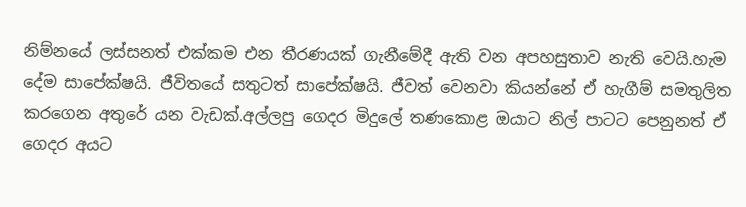නිම්නයේ ලස්සනත් එක්කම එන තීරණයක් ගැනීමේදී ඇති වන අපහසුතාව නැති වෙයි.හැම දේම සාපේක්ෂයි. ජීවිතයේ සතුටත් සාපේක්ෂයි. ජීවත් වෙනවා කියන්නේ ඒ හැගීම් සමතුලිත කරගෙන අතුරේ යන වැඩක්.අල්ලපු ගෙදර මිදුලේ තණකොළ ඔයාට නිල් පාටට පෙනුනත් ඒ ගෙදර අයට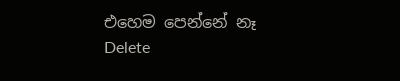එහෙම පෙන්නේ නෑ
Delete